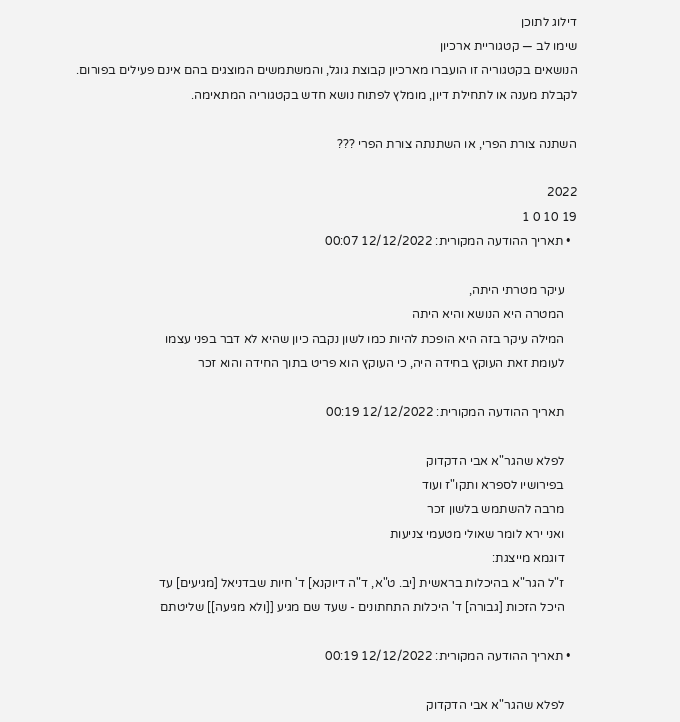דילוג לתוכן
שימו לב — קטגוריית ארכיון
הנושאים בקטגוריה זו הועברו מארכיון קבוצת גוגל, והמשתמשים המוצגים בהם אינם פעילים בפורום.
לקבלת מענה או לתחילת דיון, מומלץ לפתוח נושא חדש בקטגוריה המתאימה.

השתנה צורת הפרי, או השתנתה צורת הפרי ???

2022
19 10 0 1
  • תאריך ההודעה המקורית: 12/12/2022 00:07

    עיקר מטרתי היתה,
    המטרה היא הנושא והיא היתה
    המילה עיקר בזה היא הופכת להיות כמו לשון נקבה כיון שהיא לא דבר בפני עצמו
    לעומת זאת העוקץ בחידה היה, כי העוקץ הוא פריט בתוך החידה והוא זכר

    תאריך ההודעה המקורית: 12/12/2022 00:19

    לפלא שהגר"א אבי הדקדוק
    בפירושיו לספרא ותקו"ז ועוד
    מרבה להשתמש בלשון זכר
    ואני ירא לומר שאולי מטעמי צניעות
    דוגמא מייצגת:
    ז"ל הגר"א בהיכלות בראשית [יב. ט"א, ד"ה דיוקנא] ד' חיות שבדניאל [מגיעים] עד
    היכל הזכות [גבורה] ד' היכלות התחתונים - שעד שם מגיע [[ולא מגיעה]] שליטתם

  • תאריך ההודעה המקורית: 12/12/2022 00:19

    לפלא שהגר"א אבי הדקדוק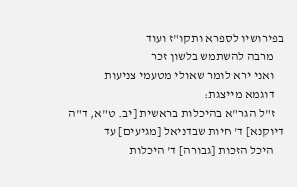בפירושיו לספרא ותקו"ז ועוד
    מרבה להשתמש בלשון זכר
    ואני ירא לומר שאולי מטעמי צניעות
    דוגמא מייצגת:
    ז"ל הגר"א בהיכלות בראשית [יב. ט"א, ד"ה דיוקנא] ד' חיות שבדניאל [מגיעים] עד
    היכל הזכות [גבורה] ד' היכלות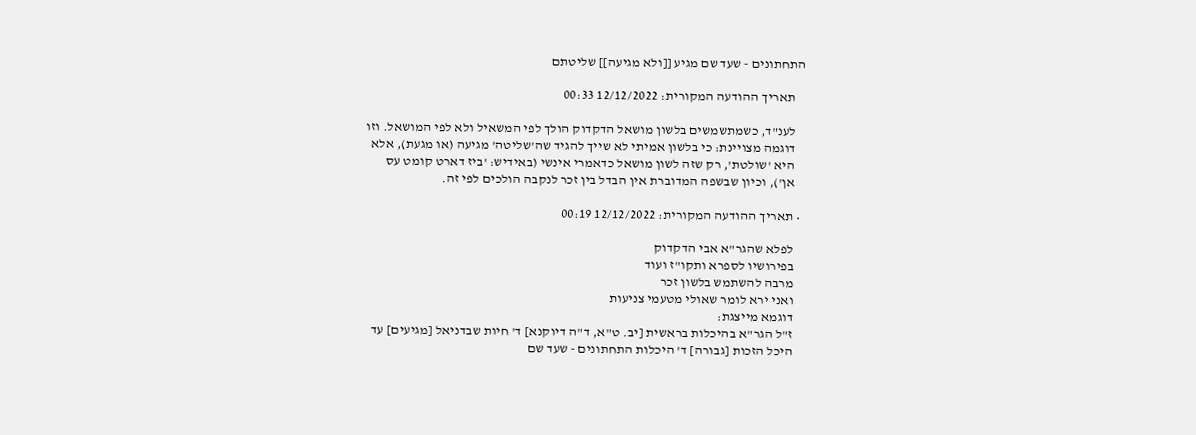התחתונים - שעד שם מגיע [[ולא מגיעה]] שליטתם

    תאריך ההודעה המקורית: 12/12/2022 00:33

    לענ"ד, כשמתשמשים בלשון מושאל הדקדוק הולך לפי המשאיל ולא לפי המושאל. וזו
    דוגמה מצויינת: כי בלשון אמיתי לא שייך להגיד שה'שליטה' מגיעה (או מגעת), אלא
    היא 'שולטת', רק שזה לשון מושאל כדאמרי אינשי (באידיש: 'ביז דארט קומט עס
    אן'), וכיון שבשפה המדוברת אין הבדל בין זכר לנקבה הולכים לפי זה.

  • תאריך ההודעה המקורית: 12/12/2022 00:19

    לפלא שהגר"א אבי הדקדוק
    בפירושיו לספרא ותקו"ז ועוד
    מרבה להשתמש בלשון זכר
    ואני ירא לומר שאולי מטעמי צניעות
    דוגמא מייצגת:
    ז"ל הגר"א בהיכלות בראשית [יב. ט"א, ד"ה דיוקנא] ד' חיות שבדניאל [מגיעים] עד
    היכל הזכות [גבורה] ד' היכלות התחתונים - שעד שם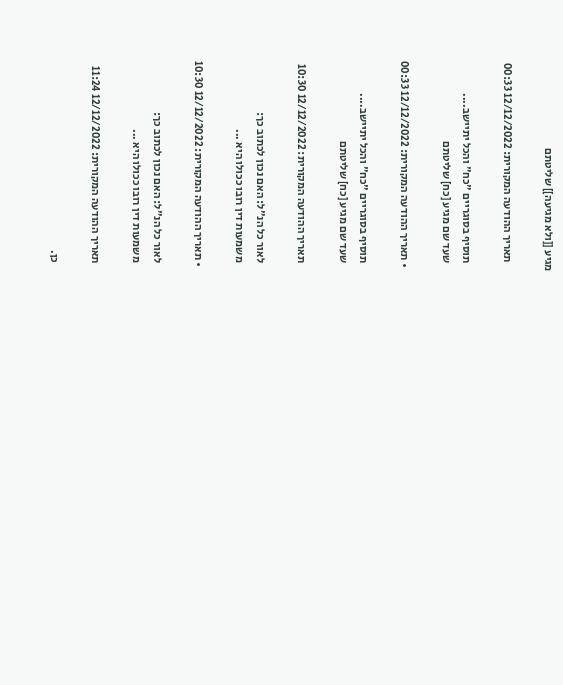מגיע [[ולא מגיעה]] שליטתם

    תאריך ההודעה המקורית: 12/12/2022 00:33

    תוסיף בסוגריים "כח" והכל יתיישב....
    שעד שם מגיע [כח] שליטתם

  • תאריך ההודעה המקורית: 12/12/2022 00:33

    תוסיף בסוגריים "כח" והכל יתיישב....
    שעד שם מגיע [כח] שליטתם

    תאריך ההודעה המקורית: 12/12/2022 10:30

    לאור כל הנ"ל: האם נכון לכתוב כך:
    משמעות דין רובו ככולו היא ...

  • תאריך ההודעה המקורית: 12/12/2022 10:30

    לאור כל הנ"ל: האם נכון לכתוב כך:
    משמעות דין רובו ככולו היא ...

    תאריך ההודעה המקורית: 12/12/2022 11:24

    כן.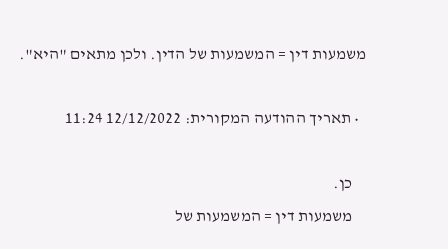משמעות דין = המשמעות של הדין. ולכן מתאים "היא".

  • תאריך ההודעה המקורית: 12/12/2022 11:24

    כן.
    משמעות דין = המשמעות של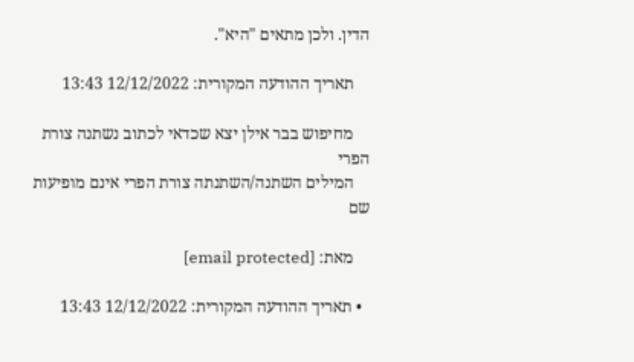הדין. ולכן מתאים "היא".

    תאריך ההודעה המקורית: 12/12/2022 13:43

    מחיפוש בבר אילן יצא שכדאי לכתוב נשתנה צורת הפרי
    המילים השתנה/השתנתה צורת הפרי אינם מופיעות שם

    מאת: [email protected]

  • תאריך ההודעה המקורית: 12/12/2022 13:43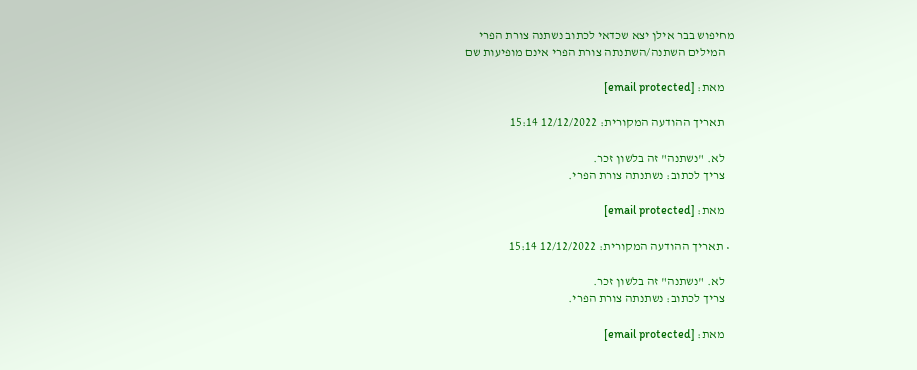מחיפוש בבר אילן יצא שכדאי לכתוב נשתנה צורת הפרי
    המילים השתנה/השתנתה צורת הפרי אינם מופיעות שם

    מאת: [email protected]

    תאריך ההודעה המקורית: 12/12/2022 15:14

    לא. "נשתנה" זה בלשון זכר.
    צריך לכתוב: נשתנתה צורת הפרי.

    מאת: [email protected]

  • תאריך ההודעה המקורית: 12/12/2022 15:14

    לא. "נשתנה" זה בלשון זכר.
    צריך לכתוב: נשתנתה צורת הפרי.

    מאת: [email protected]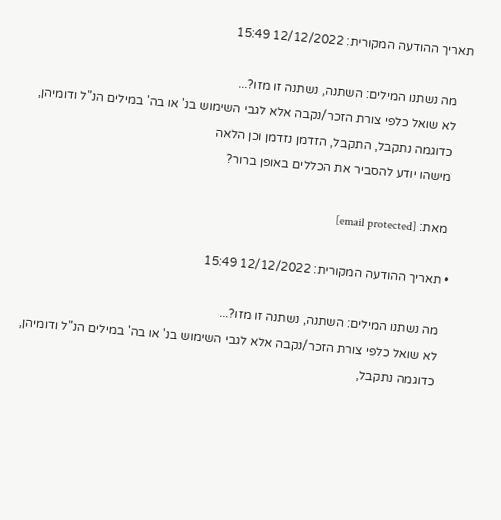תאריך ההודעה המקורית: 12/12/2022 15:49

    מה נשתנו המילים: השתנה, נשתנה זו מזו?...
    לא שואל כלפי צורת הזכר/נקבה אלא לגבי השימוש בנ' או בה' במילים הנ"ל ודומיהן,
    כדוגמה נתקבל, התקבל, הזדמן נזדמן וכן הלאה
    מישהו יודע להסביר את הכללים באופן ברור?

    מאת: [email protected]

  • תאריך ההודעה המקורית: 12/12/2022 15:49

    מה נשתנו המילים: השתנה, נשתנה זו מזו?...
    לא שואל כלפי צורת הזכר/נקבה אלא לגבי השימוש בנ' או בה' במילים הנ"ל ודומיהן,
    כדוגמה נתקבל,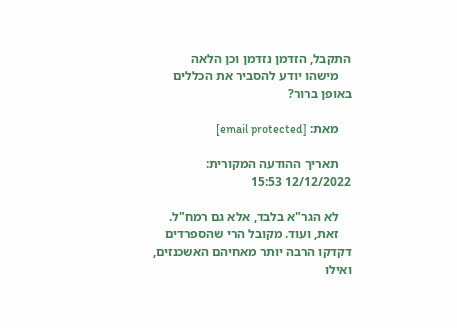התקבל, הזדמן נזדמן וכן הלאה
    מישהו יודע להסביר את הכללים באופן ברור?

    מאת: [email protected]

    תאריך ההודעה המקורית: 12/12/2022 15:53

    לא הגר"א בלבד, אלא גם רמח"ל.
    זאת, ועוד. מקובל הרי שהספרדים דקדקו הרבה יותר מאחיהם האשכנזים, ואילו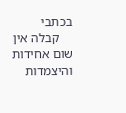בכתבי
    קבלה אין שום אחידות והיצמדות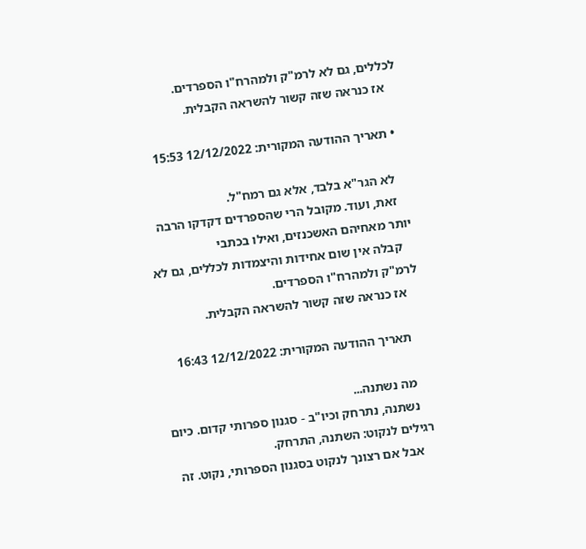לכללים, גם לא לרמ"ק ולמהרח"ו הספרדים.
    אז כנראה שזה קשור להשראה הקבלית.

  • תאריך ההודעה המקורית: 12/12/2022 15:53

    לא הגר"א בלבד, אלא גם רמח"ל.
    זאת, ועוד. מקובל הרי שהספרדים דקדקו הרבה יותר מאחיהם האשכנזים, ואילו בכתבי
    קבלה אין שום אחידות והיצמדות לכללים, גם לא לרמ"ק ולמהרח"ו הספרדים.
    אז כנראה שזה קשור להשראה הקבלית.

    תאריך ההודעה המקורית: 12/12/2022 16:43

    מה נשתנה...
    נשתנה, נתרחק וכיו"ב - סגנון ספרותי קדום. כיום רגילים לנקוט: השתנה, התרחק.
    אבל אם רצונך לנקוט בסגנון הספרותי, נקוט. זה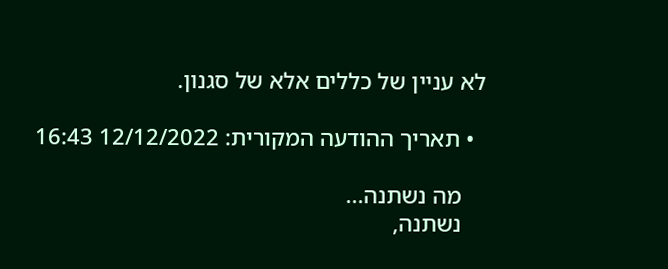לא עניין של כללים אלא של סגנון.

  • תאריך ההודעה המקורית: 12/12/2022 16:43

    מה נשתנה...
    נשתנה,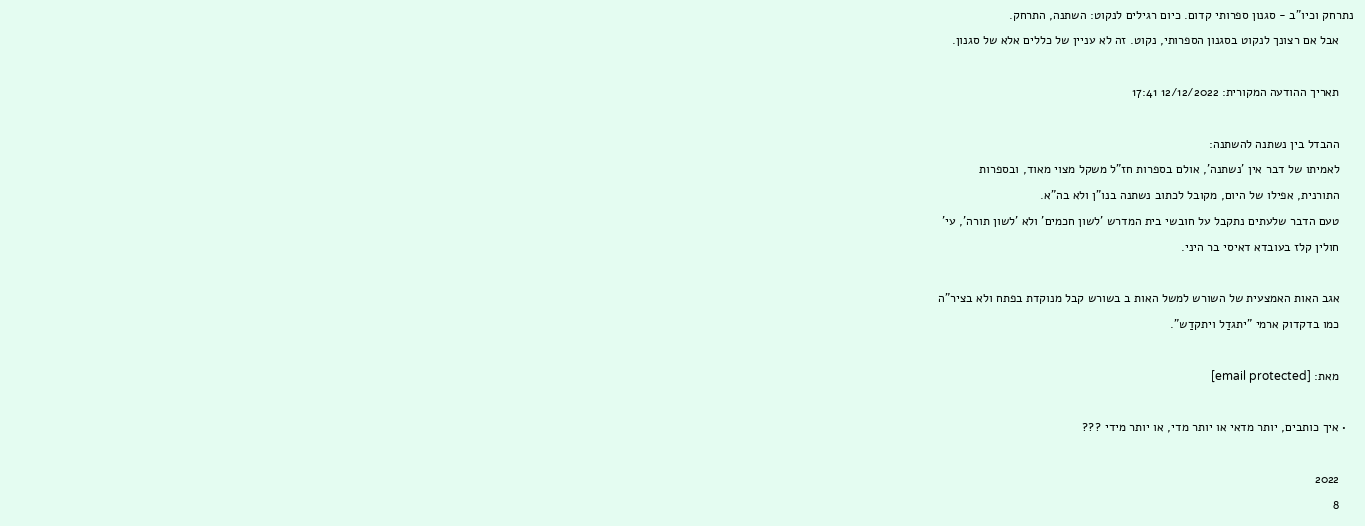נתרחק וכיו"ב - סגנון ספרותי קדום. כיום רגילים לנקוט: השתנה, התרחק.
    אבל אם רצונך לנקוט בסגנון הספרותי, נקוט. זה לא עניין של כללים אלא של סגנון.

    תאריך ההודעה המקורית: 12/12/2022 17:41

    ההבדל בין נשתנה להשתנה:
    לאמיתו של דבר אין 'נשתנה', אולם בספרות חז"ל משקל מצוי מאוד, ובספרות
    התורנית, אפילו של היום, מקובל לכתוב נשתנה בנו"ן ולא בה"א.
    טעם הדבר שלעתים נתקבל על חובשי בית המדרש 'לשון חכמים' ולא 'לשון תורה', עי'
    חולין קלז בעובדא דאיסי בר היני.

    אגב האות האמצעית של השורש למשל האות ב בשורש קבל מנוקדת בפתח ולא בציר"ה
    כמו בדקדוק ארמי "יתגדַל ויתקדַש".

    מאת: [email protected]

  • איך כותבים, יותר מדאי או יותר מדי, או יותר מידי ???

    2022
    8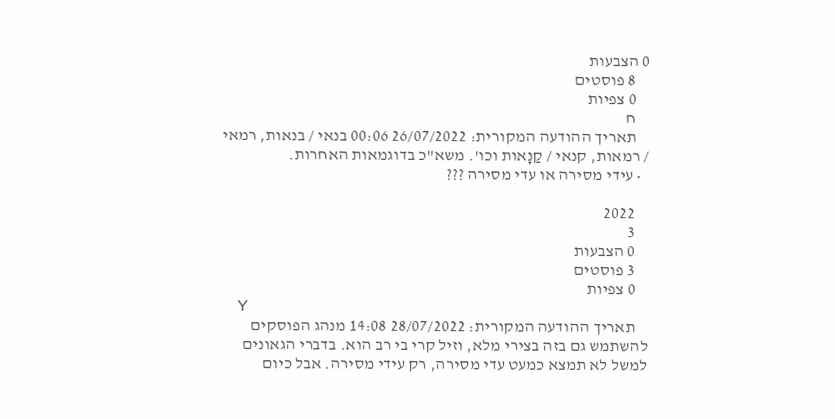0 הצבעות
    8 פוסטים
    0 צפיות
    ח
    תאריך ההודעה המקורית: 26/07/2022 00:06 בנאי / בנאות, רמאי / רמאות, קנאי / קַנָאות וכו'. משא"כ בדוגמאות האחרות.
  • עידי מסירה או עדי מסירה ???

    2022
    3
    0 הצבעות
    3 פוסטים
    0 צפיות
    Y
    תאריך ההודעה המקורית: 28/07/2022 14:08 מנהג הפוסקים להשתמש גם בזה בצירי מלא, וזיל קרי בי רב הוא. בדברי הגאונים למשל לא תמצא כמעט עדי מסירה, רק עידי מסירה. אבל כיום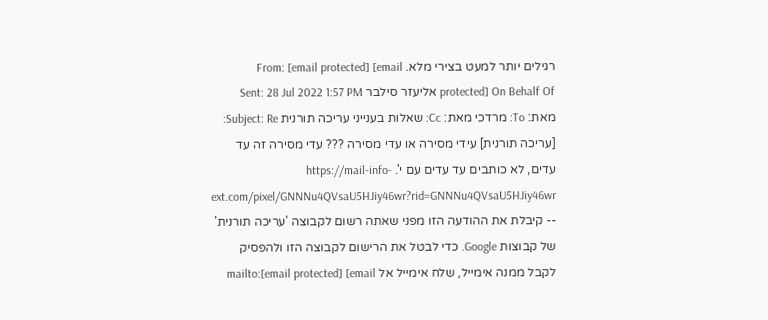רגילים יותר למעט בצירי מלא. From: [email protected] [email protected] On Behalf Of אליעזר סילבר Sent: 28 Jul 2022 1:57 PM מאת: To: מרדכי מאת: Cc: שאלות בענייני עריכה תורנית Subject: Re: [עריכה תורנית] עידי מסירה או עדי מסירה ??? עדי מסירה זה עד עדים, לא כותבים עד עדים עם י'. https://mail-info-ext.com/pixel/GNNNu4QVsaU5HJiy46wr?rid=GNNNu4QVsaU5HJiy46wr -- קיבלת את ההודעה הזו מפני שאתה רשום לקבוצה 'עריכה תורנית' של קבוצות Google. כדי לבטל את הרישום לקבוצה הזו ולהפסיק לקבל ממנה אימייל, שלח אימייל אל mailto:[email protected] [email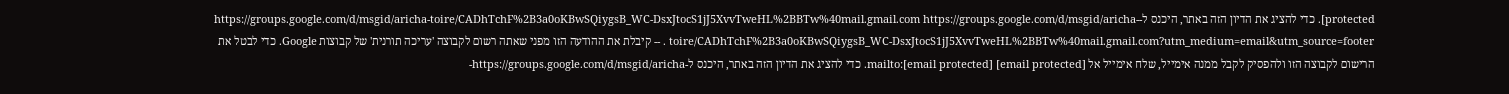protected]. כדי להציג את הדיון הזה באתר, היכנס ל-https://groups.google.com/d/msgid/aricha-toire/CADhTchF%2B3a0oKBwSQiygsB_WC-DsxJtocS1jJ5XvvTweHL%2BBTw%40mail.gmail.com https://groups.google.com/d/msgid/aricha-toire/CADhTchF%2B3a0oKBwSQiygsB_WC-DsxJtocS1jJ5XvvTweHL%2BBTw%40mail.gmail.com?utm_medium=email&utm_source=footer . -- קיבלת את ההודעה הזו מפני שאתה רשום לקבוצה 'עריכה תורנית' של קבוצות Google. כדי לבטל את הרישום לקבוצה הזו ולהפסיק לקבל ממנה אימייל, שלח אימייל אל mailto:[email protected] [email protected]. כדי להציג את הדיון הזה באתר, היכנס ל-https://groups.google.com/d/msgid/aricha-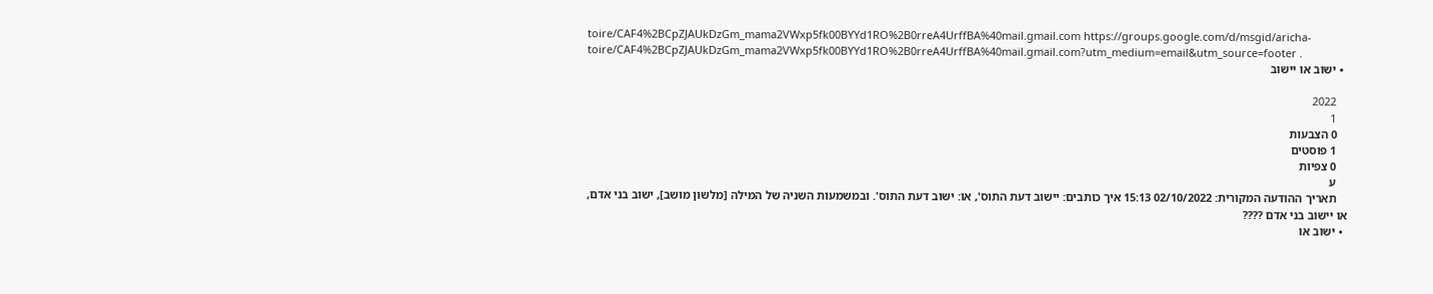toire/CAF4%2BCpZJAUkDzGm_mama2VWxp5fk00BYYd1RO%2B0rreA4UrffBA%40mail.gmail.com https://groups.google.com/d/msgid/aricha-toire/CAF4%2BCpZJAUkDzGm_mama2VWxp5fk00BYYd1RO%2B0rreA4UrffBA%40mail.gmail.com?utm_medium=email&utm_source=footer .
  • ישוב או יישוב

    2022
    1
    0 הצבעות
    1 פוסטים
    0 צפיות
    ע
    תאריך ההודעה המקורית: 02/10/2022 15:13 איך כותבים: יישוב דעת התוס', או: ישוב דעת התוס'. ובמשמעות השניה של המילה [מלשון מושב], ישוב בני אדם, או יישוב בני אדם ????
  • ישוב או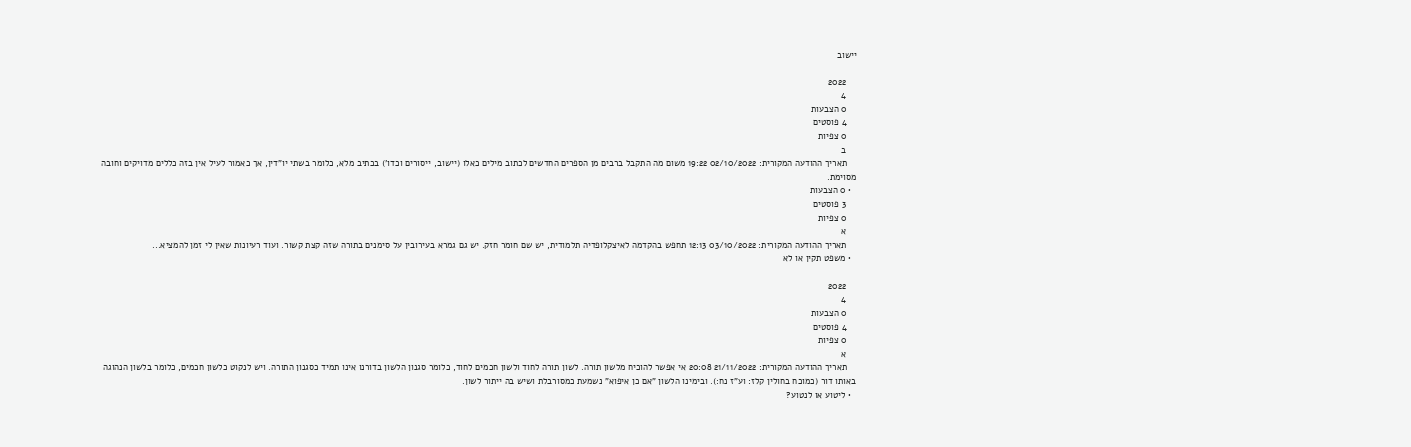יישוב

    2022
    4
    0 הצבעות
    4 פוסטים
    0 צפיות
    ב
    תאריך ההודעה המקורית: 02/10/2022 19:22 משום מה התקבל ברבים מן הספרים החדשים לכתוב מילים כאלו (יישוב, ייסורים וכדו') בכתיב מלא, כלומר בשתי יו"דין, אך כאמור לעיל אין בזה כללים מדויקים וחובה מסוימת.
  • 0 הצבעות
    3 פוסטים
    0 צפיות
    א
    תאריך ההודעה המקורית: 03/10/2022 12:13 תחפש בהקדמה לאיצקלופדיה תלמודית, יש שם חומר חזק. יש גם גמרא בעירובין על סימנים בתורה שזה קצת קשור. ועוד רעיונות שאין לי זמן להמציא...
  • משפט תקין או לא

    2022
    4
    0 הצבעות
    4 פוסטים
    0 צפיות
    א
    תאריך ההודעה המקורית: 21/11/2022 20:08 אי אפשר להוכיח מלשון תורה. לשון תורה לחוד ולשון חכמים לחוד, כלומר סגנון הלשון בדורנו אינו תמיד כסגנון התורה. ויש לנקוט כלשון חכמים, כלומר בלשון הנהוגה באותו דור (כמוכח בחולין קלז: וע"ז נח:). ובימינו הלשון "אם כן איפוא" נשמעת כמסורבלת ושיש בה ייתור לשון.
  • ליטוע או לנטוע?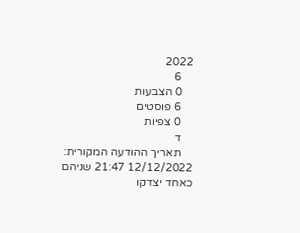2022
    6
    0 הצבעות
    6 פוסטים
    0 צפיות
    ד
    תאריך ההודעה המקורית: 12/12/2022 21:47 שניהם כאחד יצדקו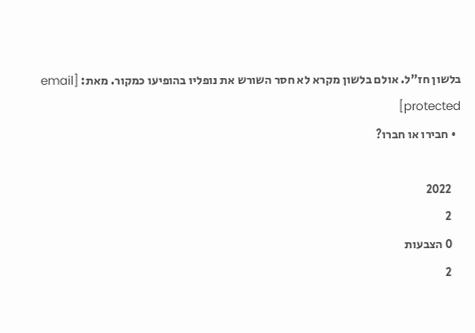בלשון חז"ל. אולם בלשון מקרא לא חסר השורש את נופליו בהופיעו כמקור. מאת: [email protected]
  • חבירו או חברו?

    2022
    2
    0 הצבעות
    2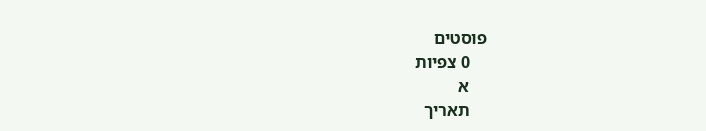פוסטים
    0 צפיות
    א
    תאריך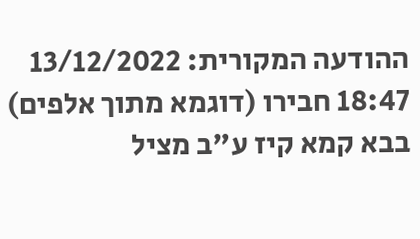ההודעה המקורית: 13/12/2022 18:47 חבירו (דוגמא מתוך אלפים) בבא קמא קיז ע"ב מציל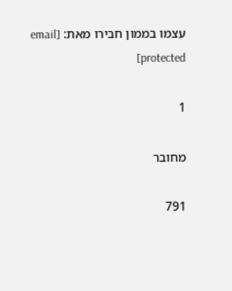עצמו בממון חבירו מאת: [email protected]

1

מחובר

791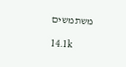משתמשים

14.1k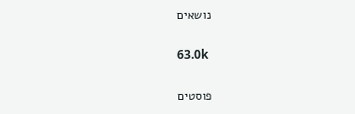נושאים

63.0k

פוסטים